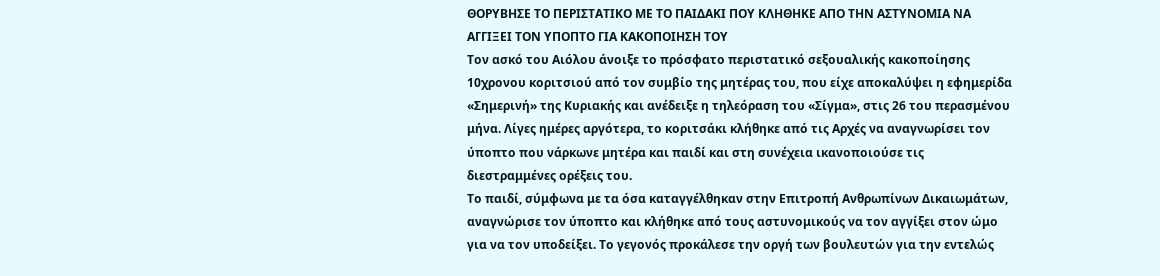ΘΟΡΥΒΗΣΕ ΤΟ ΠΕΡΙΣΤΑΤΙΚΟ ΜΕ ΤΟ ΠΑΙΔΑΚΙ ΠΟΥ ΚΛΗΘΗΚΕ ΑΠΟ ΤΗΝ ΑΣΤΥΝΟΜΙΑ ΝΑ ΑΓΓΙΞΕΙ ΤΟΝ ΥΠΟΠΤΟ ΓΙΑ ΚΑΚΟΠΟΙΗΣΗ ΤΟΥ
Τον ασκό του Αιόλου άνοιξε το πρόσφατο περιστατικό σεξουαλικής κακοποίησης 10χρονου κοριτσιού από τον συμβίο της μητέρας του, που είχε αποκαλύψει η εφημερίδα «Σημερινή» της Κυριακής και ανέδειξε η τηλεόραση του «Σίγμα», στις 26 του περασμένου μήνα. Λίγες ημέρες αργότερα, το κοριτσάκι κλήθηκε από τις Αρχές να αναγνωρίσει τον ύποπτο που νάρκωνε μητέρα και παιδί και στη συνέχεια ικανοποιούσε τις διεστραμμένες ορέξεις του.
Το παιδί, σύμφωνα με τα όσα καταγγέλθηκαν στην Επιτροπή Ανθρωπίνων Δικαιωμάτων, αναγνώρισε τον ύποπτο και κλήθηκε από τους αστυνομικούς να τον αγγίξει στον ώμο για να τον υποδείξει. Το γεγονός προκάλεσε την οργή των βουλευτών για την εντελώς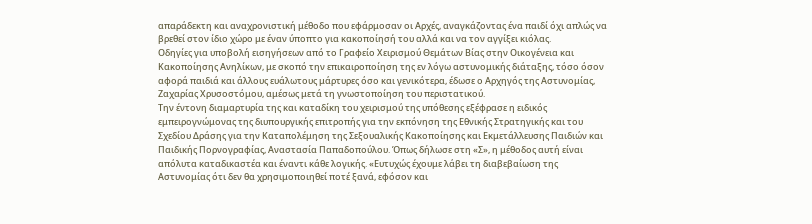απαράδεκτη και αναχρονιστική μέθοδο που εφάρμοσαν οι Αρχές, αναγκάζοντας ένα παιδί όχι απλώς να βρεθεί στον ίδιο χώρο με έναν ύποπτο για κακοποίησή του αλλά και να τον αγγίξει κιόλας.
Οδηγίες για υποβολή εισηγήσεων από το Γραφείο Χειρισμού Θεμάτων Βίας στην Οικογένεια και Κακοποίησης Ανηλίκων, με σκοπό την επικαιροποίηση της εν λόγω αστυνομικής διάταξης, τόσο όσον αφορά παιδιά και άλλους ευάλωτους μάρτυρες όσο και γενικότερα, έδωσε ο Αρχηγός της Αστυνομίας, Ζαχαρίας Χρυσοστόμου, αμέσως μετά τη γνωστοποίηση του περιστατικού.
Την έντονη διαμαρτυρία της και καταδίκη του χειρισμού της υπόθεσης εξέφρασε η ειδικός εμπειρογνώμονας της διυπουργικής επιτροπής για την εκπόνηση της Εθνικής Στρατηγικής και του Σχεδίου Δράσης για την Καταπολέμηση της Σεξουαλικής Κακοποίησης και Εκμετάλλευσης Παιδιών και Παιδικής Πορνογραφίας, Αναστασία Παπαδοπούλου. Όπως δήλωσε στη «Σ», η μέθοδος αυτή είναι απόλυτα καταδικαστέα και έναντι κάθε λογικής. «Ευτυχώς έχουμε λάβει τη διαβεβαίωση της Αστυνομίας ότι δεν θα χρησιμοποιηθεί ποτέ ξανά, εφόσον και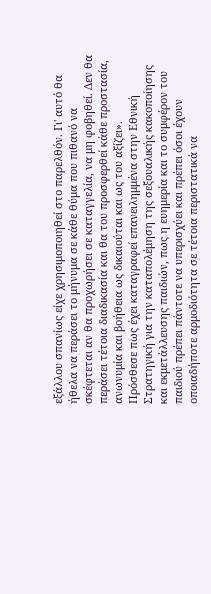εξάλλου σπανίως είχε χρησιμοποιηθεί στο παρελθόν. Γι' αυτό θα ήθελα να περάσει το μήνυμα σε κάθε θύμα που πιθανό να σκέφτεται αν θα προχωρήσει σε καταγγελία, να μη φοβηθεί. Δεν θα περάσει τέτοια διαδικασία και θα του προσφερθεί κάθε προστασία, ανωνυμία και βοήθεια ως δικαιούται και ως του αξίζει».
Πρόσθεσε πως έχει καταγραφεί επανειλημμένα στην Εθνική Στρατηγική για την καταπολέμηση της σεξουαλικής κακοποίησης και εκμετάλλευσης παιδιών, πως η ευημερία και το συμφέρον του παιδιού πρέπει πάντοτε να υπερισχύει και πρέπει όσοι έχουν οποιαδήποτε αρμοδιότητα σε τέτοια περιστατικά να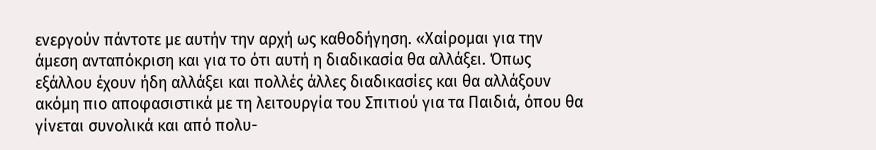ενεργούν πάντοτε με αυτήν την αρχή ως καθοδήγηση. «Χαίρομαι για την άμεση ανταπόκριση και για το ότι αυτή η διαδικασία θα αλλάξει. Όπως εξάλλου έχουν ήδη αλλάξει και πολλές άλλες διαδικασίες και θα αλλάξουν ακόμη πιο αποφασιστικά με τη λειτουργία του Σπιτιού για τα Παιδιά, όπου θα γίνεται συνολικά και από πολυ-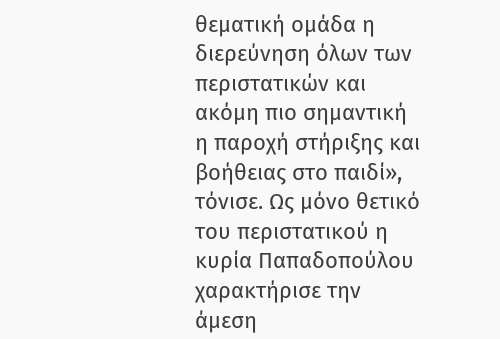θεματική ομάδα η διερεύνηση όλων των περιστατικών και ακόμη πιο σημαντική η παροχή στήριξης και βοήθειας στο παιδί», τόνισε. Ως μόνο θετικό του περιστατικού η κυρία Παπαδοπούλου χαρακτήρισε την άμεση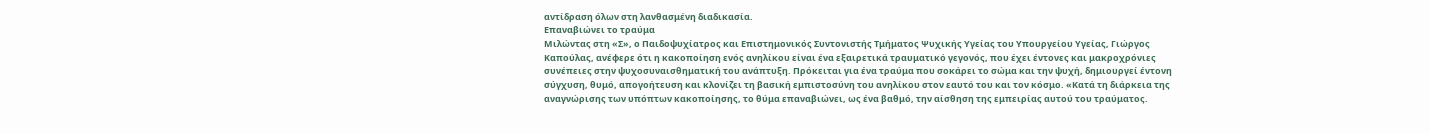αντίδραση όλων στη λανθασμένη διαδικασία.
Επαναβιώνει το τραύμα
Μιλώντας στη «Σ», ο Παιδοψυχίατρος και Επιστημονικός Συντονιστής Τμήματος Ψυχικής Υγείας του Υπουργείου Υγείας, Γιώργος Καπούλας, ανέφερε ότι η κακοποίηση ενός ανηλίκου είναι ένα εξαιρετικά τραυματικό γεγονός, που έχει έντονες και μακροχρόνιες συνέπειες στην ψυχοσυναισθηματική του ανάπτυξη. Πρόκειται για ένα τραύμα που σοκάρει το σώμα και την ψυχή, δημιουργεί έντονη σύγχυση, θυμό, απογοήτευση και κλονίζει τη βασική εμπιστοσύνη του ανηλίκου στον εαυτό του και τον κόσμο. «Κατά τη διάρκεια της αναγνώρισης των υπόπτων κακοποίησης, το θύμα επαναβιώνει, ως ένα βαθμό, την αίσθηση της εμπειρίας αυτού του τραύματος.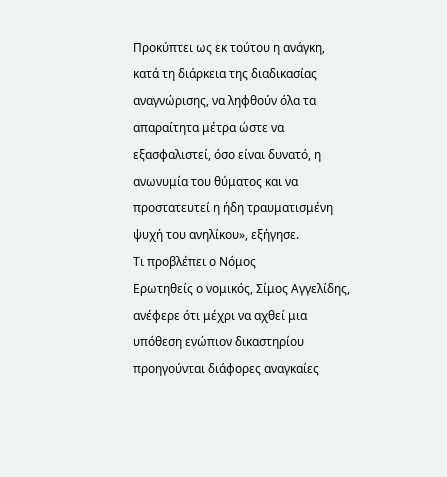Προκύπτει ως εκ τούτου η ανάγκη, κατά τη διάρκεια της διαδικασίας αναγνώρισης, να ληφθούν όλα τα απαραίτητα μέτρα ώστε να εξασφαλιστεί, όσο είναι δυνατό, η ανωνυμία του θύματος και να προστατευτεί η ήδη τραυματισμένη ψυχή του ανηλίκου», εξήγησε.
Τι προβλέπει ο Νόμος
Ερωτηθείς ο νομικός, Σίμος Αγγελίδης, ανέφερε ότι μέχρι να αχθεί μια υπόθεση ενώπιον δικαστηρίου προηγούνται διάφορες αναγκαίες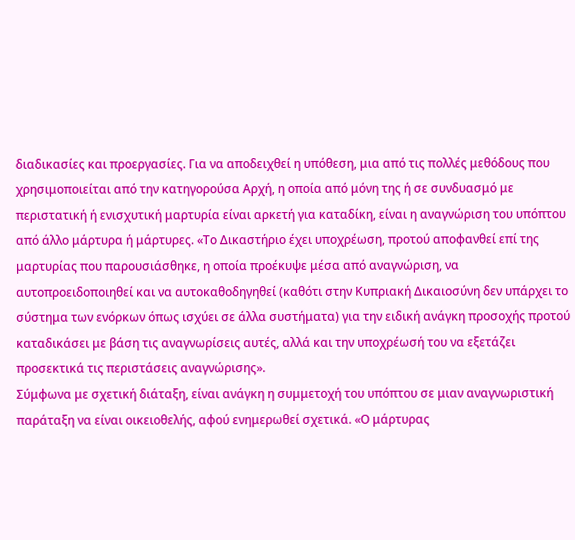διαδικασίες και προεργασίες. Για να αποδειχθεί η υπόθεση, μια από τις πολλές μεθόδους που χρησιμοποιείται από την κατηγορούσα Αρχή, η οποία από μόνη της ή σε συνδυασμό με περιστατική ή ενισχυτική μαρτυρία είναι αρκετή για καταδίκη, είναι η αναγνώριση του υπόπτου από άλλο μάρτυρα ή μάρτυρες. «Το Δικαστήριο έχει υποχρέωση, προτού αποφανθεί επί της μαρτυρίας που παρουσιάσθηκε, η οποία προέκυψε μέσα από αναγνώριση, να αυτοπροειδοποιηθεί και να αυτοκαθοδηγηθεί (καθότι στην Κυπριακή Δικαιοσύνη δεν υπάρχει το σύστημα των ενόρκων όπως ισχύει σε άλλα συστήματα) για την ειδική ανάγκη προσοχής προτού καταδικάσει με βάση τις αναγνωρίσεις αυτές, αλλά και την υποχρέωσή του να εξετάζει προσεκτικά τις περιστάσεις αναγνώρισης».
Σύμφωνα με σχετική διάταξη, είναι ανάγκη η συμμετοχή του υπόπτου σε μιαν αναγνωριστική παράταξη να είναι οικειοθελής, αφού ενημερωθεί σχετικά. «Ο μάρτυρας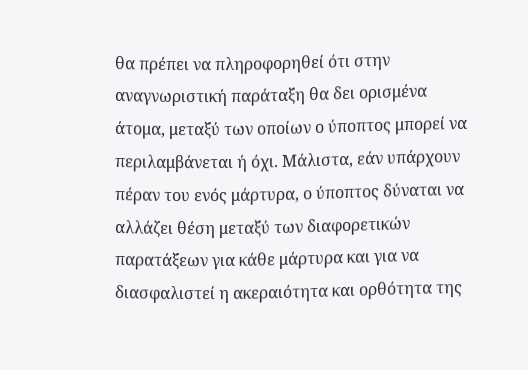θα πρέπει να πληροφορηθεί ότι στην αναγνωριστική παράταξη θα δει ορισμένα άτομα, μεταξύ των οποίων ο ύποπτος μπορεί να περιλαμβάνεται ή όχι. Μάλιστα, εάν υπάρχουν πέραν του ενός μάρτυρα, ο ύποπτος δύναται να αλλάζει θέση μεταξύ των διαφορετικών παρατάξεων για κάθε μάρτυρα και για να διασφαλιστεί η ακεραιότητα και ορθότητα της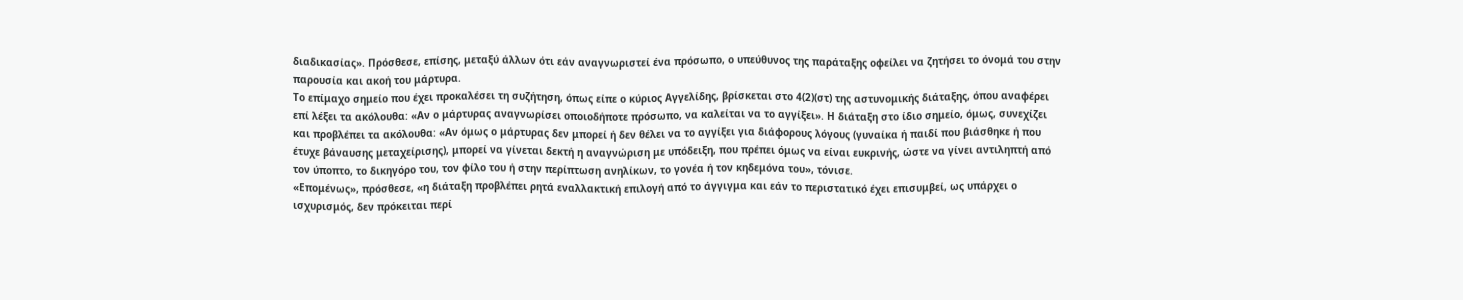διαδικασίας». Πρόσθεσε, επίσης, μεταξύ άλλων ότι εάν αναγνωριστεί ένα πρόσωπο, ο υπεύθυνος της παράταξης οφείλει να ζητήσει το όνομά του στην παρουσία και ακοή του μάρτυρα.
Το επίμαχο σημείο που έχει προκαλέσει τη συζήτηση, όπως είπε ο κύριος Αγγελίδης, βρίσκεται στο 4(2)(στ) της αστυνομικής διάταξης, όπου αναφέρει επί λέξει τα ακόλουθα: «Αν ο μάρτυρας αναγνωρίσει οποιοδήποτε πρόσωπο, να καλείται να το αγγίξει». Η διάταξη στο ίδιο σημείο, όμως, συνεχίζει και προβλέπει τα ακόλουθα: «Αν όμως ο μάρτυρας δεν μπορεί ή δεν θέλει να το αγγίξει για διάφορους λόγους (γυναίκα ή παιδί που βιάσθηκε ή που έτυχε βάναυσης μεταχείρισης), μπορεί να γίνεται δεκτή η αναγνώριση με υπόδειξη, που πρέπει όμως να είναι ευκρινής, ώστε να γίνει αντιληπτή από τον ύποπτο, το δικηγόρο του, τον φίλο του ή στην περίπτωση ανηλίκων, το γονέα ή τον κηδεμόνα του», τόνισε.
«Επομένως», πρόσθεσε, «η διάταξη προβλέπει ρητά εναλλακτική επιλογή από το άγγιγμα και εάν το περιστατικό έχει επισυμβεί, ως υπάρχει ο ισχυρισμός, δεν πρόκειται περί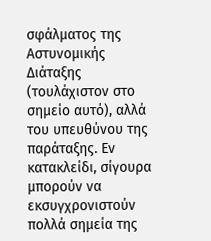σφάλματος της Αστυνομικής Διάταξης (τουλάχιστον στο σημείο αυτό), αλλά του υπευθύνου της παράταξης. Εν κατακλείδι, σίγουρα μπορούν να εκσυγχρονιστούν πολλά σημεία της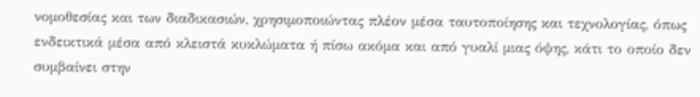νομοθεσίας και των διαδικασιών, χρησιμοποιώντας πλέον μέσα ταυτοποίησης και τεχνολογίας, όπως ενδεικτικά μέσα από κλειστά κυκλώματα ή πίσω ακόμα και από γυαλί μιας όψης, κάτι το οποίο δεν συμβαίνει στην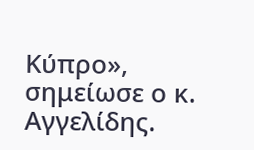Κύπρο», σημείωσε ο κ. Αγγελίδης.